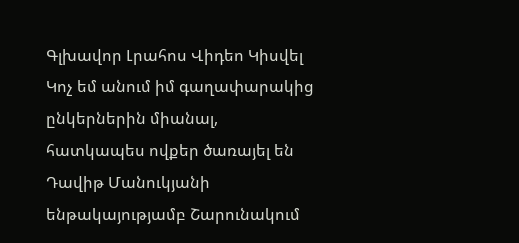Գլխավոր Լրահոս Վիդեո Կիսվել
Կոչ եմ անում իմ գաղափարակից ընկերներին միանալ, հատկապես ովքեր ծառայել են Դավիթ Մանուկյանի ենթակայությամբ Շարունակում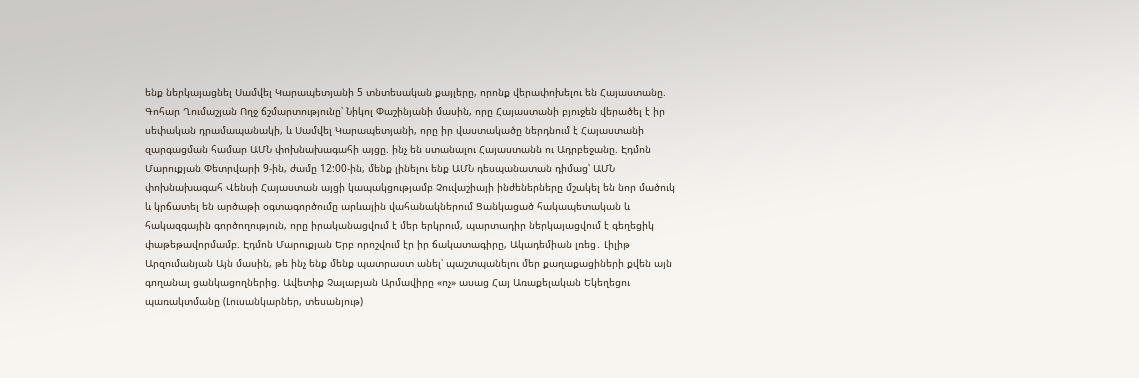ենք ներկայացնել Սամվել Կարապետյանի 5 տնտեսական քայլերը, որոնք վերափոխելու են Հայաստանը. Գոհար Ղումաշյան Ողջ ճշմարտությունը՝ Նիկոլ Փաշինյանի մասին, որը Հայաստանի բյուջեն վերածել է իր սեփական դրամապանակի, և Սամվել Կարապետյանի, որը իր վաստակածը ներդնում է Հայաստանի զարգացման համար ԱՄՆ փոխնախագահի այցը. ինչ են ստանալու Հայաստանն ու Ադրբեջանը. Էդմոն Մարուքյան Փետրվարի 9-ին, ժամը 12:00-ին, մենք լինելու ենք ԱՄՆ դեսպանատան դիմաց՝ ԱՄՆ փոխնախագահ Վենսի Հայաստան այցի կապակցությամբ Չուվաշիայի ինժեներները մշակել են նոր մածուկ և կրճատել են արծաթի օգտագործումը արևային վահանակներում Ցանկացած հակապետական և հակազգային գործողություն, որը իրականացվում է մեր երկրում, պարտադիր ներկայացվում է գեղեցիկ փաթեթավորմամբ. Էդմոն Մարուքյան Երբ որոշվում էր իր ճակատագիրը, Ակադեմիան լռեց․ Լիլիթ Արզումանյան Այն մասին, թե ինչ ենք մենք պատրաստ անել՝ պաշտպանելու մեր քաղաքացիների քվեն այն գողանալ ցանկացողներից. Ավետիք Չալաբյան Արմավիրը «ոչ» ասաց Հայ Առաքելական Եկեղեցու պառակտմանը (Լուսանկարներ, տեսանյութ)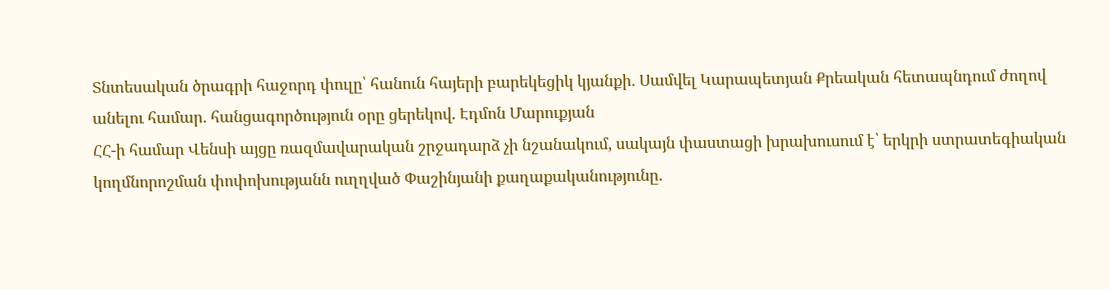Տնտեսական ծրագրի հաջորդ փուլը՝ հանուն հայերի բարեկեցիկ կյանքի․ Սամվել Կարապետյան Քրեական հետապնդում ժողով անելու համար․ հանցագործություն օրը ցերեկով. Էդմոն Մարուքյան
ՀՀ-ի համար Վենսի այցը ռազմավարական շրջադարձ չի նշանակում, սակայն փաստացի խրախուսում է՝ երկրի ստրատեգիական կողմնորոշման փոփոխությանն ուղղված Փաշինյանի քաղաքականությունը․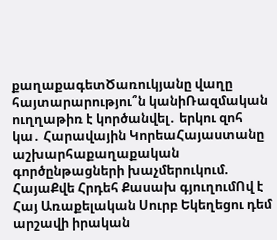քաղաքագետԾառուկյանը վաղը հայտարարությու՞ն կանիՌազմական ուղղաթիռ է կործանվել․ երկու զոհ կա․ Հարավային ԿորեաՀայաստանը աշխարհաքաղաքական գործընթացների խաչմերուկում. ՀայաՔվե Հրդեհ Քասախ գյուղումՈվ է Հայ Առաքելական Սուրբ Եկեղեցու դեմ արշավի իրական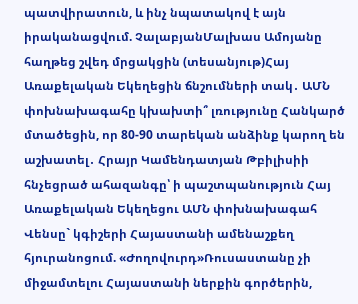պատվիրատուն, և ինչ նպատակով է այն իրականացվում. ՉալաբյանՄալխաս Ամոյանը հաղթեց շվեդ մրցակցին (տեսանյութ)Հայ Առաքելական Եկեղեցին ճնշումների տակ․ ԱՄՆ փոխնախագահը կխախտի՞ լռությունը Հանկարծ մտածեցին, որ 80-90 տարեկան անձինք կարող են աշխատել․ Հրայր Կամենդատյան Թբիլիսիի հնչեցրած ահազանգը՝ ի պաշտպանություն Հայ Առաքելական Եկեղեցու ԱՄՆ փոխնախագահ Վենսը` կգիշերի Հայաստանի ամենաշքեղ հյուրանոցում. «Ժողովուրդ»Ռուսաստանը չի միջամտելու Հայաստանի ներքին գործերին,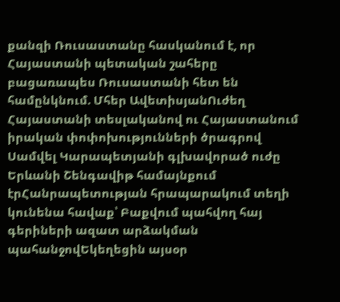քանզի Ռուսաստանը հասկանում է, որ Հայաստանի պետական շահերը բացառապես Ռուսաստանի հետ են համընկնում. Մհեր ԱվետիսյանՈւժեղ Հայաստանի տեսլականով ու Հայաստանում իրական փոփոխությունների ծրագրով Սամվել Կարապետյանի գլխավորած ուժը Երևանի Շենգավիթ համայնքում էրՀանրապետության հրապարակում տեղի կունենա հավաք՝ Բաքվում պահվող հայ գերիների ազատ արձակման պահանջովԵկեղեցին այսօր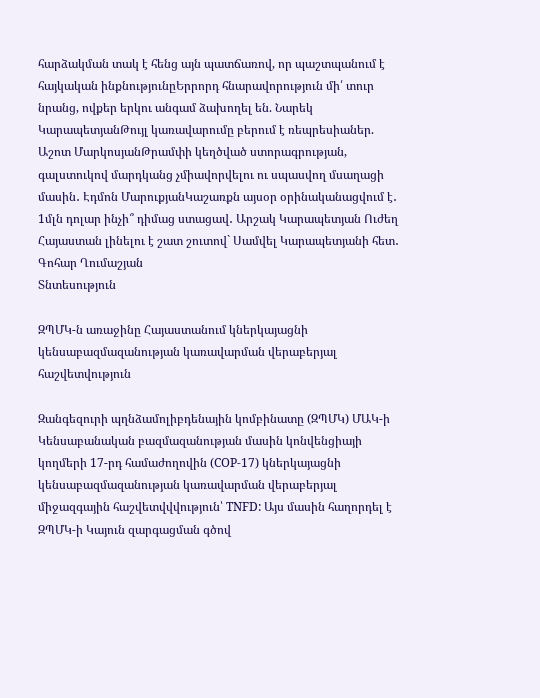հարձակման տակ է հենց այն պատճառով, որ պաշտպանում է հայկական ինքնությունըԵրրորդ հնարավորություն մի՛ տուր նրանց, ովքեր երկու անգամ ձախողել են. Նարեկ ԿարապետյանԹույլ կառավարումը բերում է ռեպրեսիաներ. Աշոտ ՄարկոսյանԹրամփի կեղծված ստորագրության, գալստուկով մարդկանց չմիավորվելու ու սպասվող մսաղացի մասին․ Էդմոն ՄարուքյանԿաշառքն այսօր օրինականացվում է․ 1մլն դոլար ինչի՞ դիմաց ստացավ․ Արշակ Կարապետյան Ուժեղ Հայաստան լինելու է շատ շուտով` Սամվել Կարապետյանի հետ․ Գոհար Ղումաշյան
Տնտեսություն

ԶՊՄԿ-ն առաջինը Հայաստանում կներկայացնի կենսաբազմազանության կառավարման վերաբերյալ հաշվետվություն

Զանգեզուրի պղնձամոլիբդենային կոմբինատը (ԶՊՄԿ) ՄԱԿ-ի Կենսաբանական բազմազանության մասին կոնվենցիայի կողմերի 17-րդ համաժողովին (COP-17) կներկայացնի կենսաբազմազանության կառավարման վերաբերյալ միջազգային հաշվետվվվություն՝ TNFD: Այս մասին հաղորդել է ԶՊՄԿ-ի Կայուն զարգացման գծով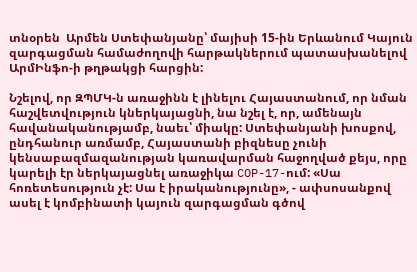տնօրեն  Արմեն Ստեփանյանը՝ մայիսի 15-ին Երևանում Կայուն զարգացման համաժողովի հարթակներում պատասխանելով ԱրմԻնֆո-ի թղթակցի հարցին:

Նշելով, որ ԶՊՄԿ-ն առաջինն է լինելու Հայաստանում, որ նման հաշվետվություն կներկայացնի, նա նշել է, որ, ամենայն հավանականությամբ, նաեւ՝ միակը: Ստեփանյանի խոսքով, ընդհանուր առմամբ, Հայաստանի բիզնեսը չունի կենսաբազմազանության կառավարման հաջողված քեյս, որը կարելի էր ներկայացնել առաջիկա COP-17-ում: «Սա հոռետեսություն չէ: Սա է իրականությունը», - ափսոսանքով ասել է կոմբինատի կայուն զարգացման գծով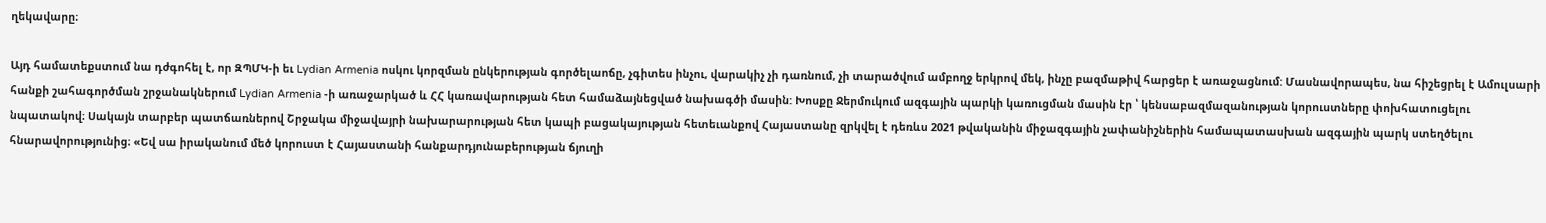ղեկավարը։

Այդ համատեքստում նա դժգոհել է, որ ԶՊՄԿ-ի եւ Lydian Armenia ոսկու կորզման ընկերության գործելաոճը, չգիտես ինչու, վարակիչ չի դառնում, չի տարածվում ամբողջ երկրով մեկ, ինչը բազմաթիվ հարցեր է առաջացնում: Մասնավորապես, նա հիշեցրել է Ամուլսարի հանքի շահագործման շրջանակներում Lydian Armenia -ի առաջարկած և ՀՀ կառավարության հետ համաձայնեցված նախագծի մասին: Խոսքը Ջերմուկում ազգային պարկի կառուցման մասին էր ՝ կենսաբազմազանության կորուստները փոխհատուցելու նպատակով։ Սակայն տարբեր պատճառներով Շրջակա միջավայրի նախարարության հետ կապի բացակայության հետեւանքով Հայաստանը զրկվել է դեռևս 2021 թվականին միջազգային չափանիշներին համապատասխան ազգային պարկ ստեղծելու հնարավորությունից։ «Եվ սա իրականում մեծ կորուստ է Հայաստանի հանքարդյունաբերության ճյուղի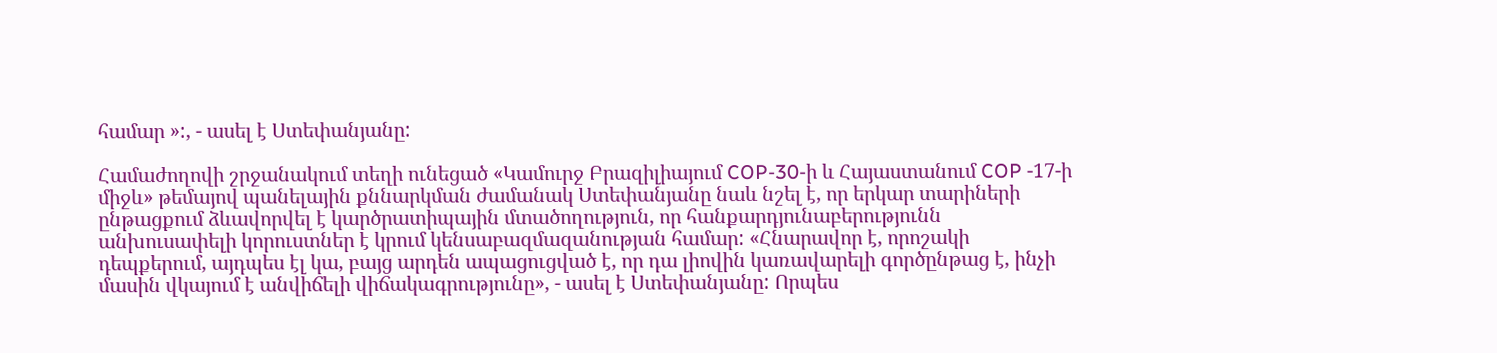համար »:, - ասել է Ստեփանյանը:

Համաժողովի շրջանակում տեղի ունեցած «Կամուրջ Բրազիլիայում COP-30-ի և Հայաստանում COP -17-ի միջև» թեմայով պանելային քննարկման ժամանակ Ստեփանյանը նաև նշել է, որ երկար տարիների ընթացքում ձևավորվել է կարծրատիպային մտածողություն, որ հանքարդյունաբերությունն անխուսափելի կորուստներ է կրում կենսաբազմազանության համար: «Հնարավոր է, որոշակի դեպքերում, այդպես էլ կա, բայց արդեն ապացուցված է, որ դա լիովին կառավարելի գործընթաց է, ինչի մասին վկայում է անվիճելի վիճակագրությունը», - ասել է Ստեփանյանը: Որպես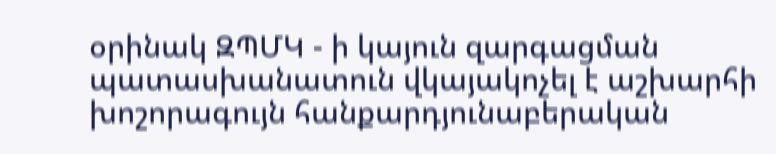օրինակ ԶՊՄԿ - ի կայուն զարգացման պատասխանատուն վկայակոչել է աշխարհի խոշորագույն հանքարդյունաբերական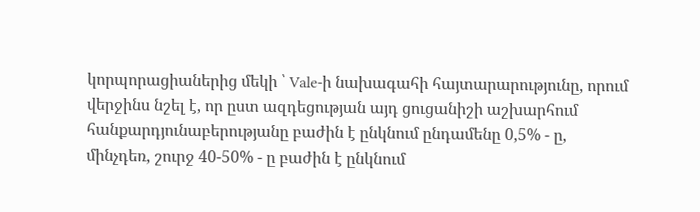կորպորացիաներից մեկի ՝ Vale-ի նախագահի հայտարարությունը, որում վերջինս նշել է, որ ըստ ազդեցության այդ ցուցանիշի աշխարհում հանքարդյունաբերությանը բաժին է ընկնում ընդամենը 0,5% - ը, մինչդեռ, շուրջ 40-50% - ը բաժին է ընկնում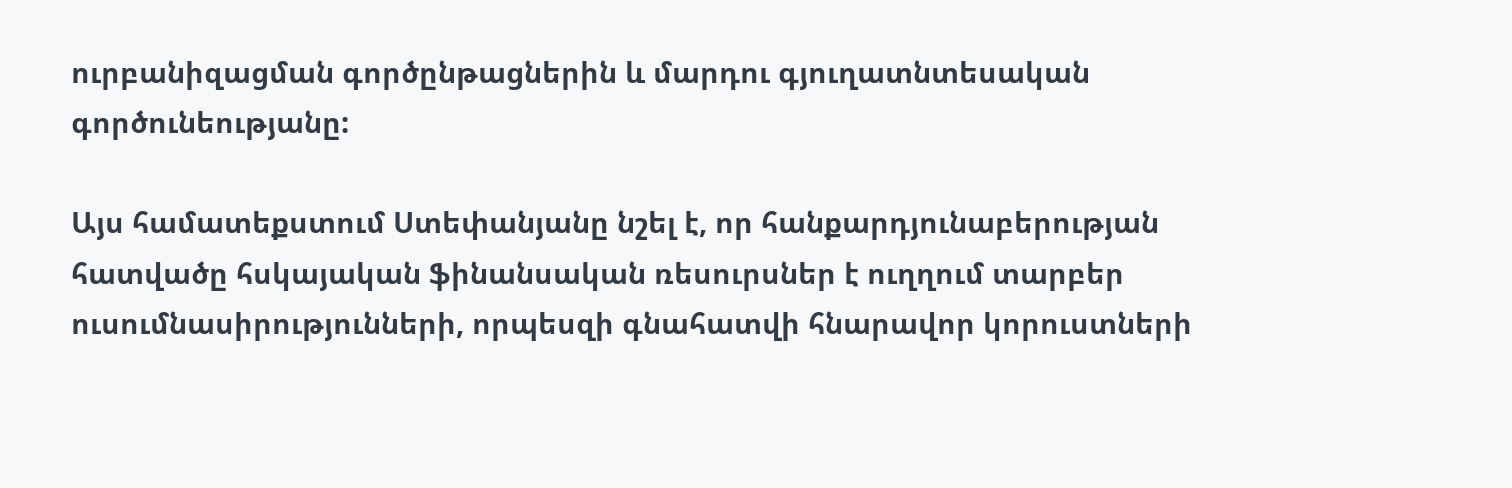ուրբանիզացման գործընթացներին և մարդու գյուղատնտեսական գործունեությանը:

Այս համատեքստում Ստեփանյանը նշել է, որ հանքարդյունաբերության հատվածը հսկայական ֆինանսական ռեսուրսներ է ուղղում տարբեր ուսումնասիրությունների, որպեսզի գնահատվի հնարավոր կորուստների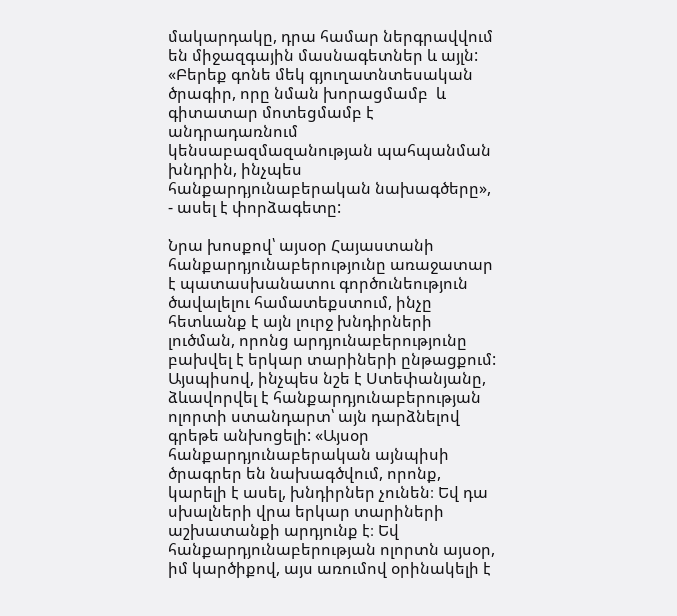մակարդակը, դրա համար ներգրավվում են միջազգային մասնագետներ և այլն: «Բերեք գոնե մեկ գյուղատնտեսական ծրագիր, որը նման խորացմամբ  և գիտատար մոտեցմամբ է անդրադառնում  կենսաբազմազանության պահպանման խնդրին, ինչպես հանքարդյունաբերական նախագծերը», - ասել է փորձագետը:

Նրա խոսքով՝ այսօր Հայաստանի հանքարդյունաբերությունը առաջատար է պատասխանատու գործունեություն ծավալելու համատեքստում, ինչը հետևանք է այն լուրջ խնդիրների լուծման, որոնց արդյունաբերությունը բախվել է երկար տարիների ընթացքում: Այսպիսով, ինչպես նշե է Ստեփանյանը, ձևավորվել է հանքարդյունաբերության ոլորտի ստանդարտ՝ այն դարձնելով գրեթե անխոցելի: «Այսօր հանքարդյունաբերական այնպիսի ծրագրեր են նախագծվում, որոնք, կարելի է ասել, խնդիրներ չունեն։ Եվ դա սխալների վրա երկար տարիների աշխատանքի արդյունք է։ Եվ հանքարդյունաբերության ոլորտն այսօր, իմ կարծիքով, այս առումով օրինակելի է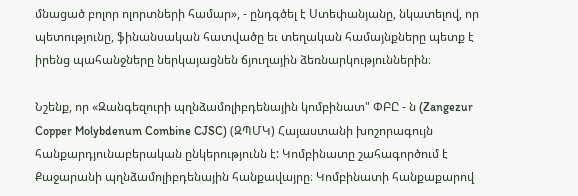մնացած բոլոր ոլորտների համար», - ընդգծել է Ստեփանյանը, նկատելով, որ պետությունը, ֆինանսական հատվածը եւ տեղական համայնքները պետք է իրենց պահանջները ներկայացնեն ճյուղային ձեռնարկություններին։

Նշենք, որ «Զանգեզուրի պղնձամոլիբդենային կոմբինատ" ՓԲԸ - ն (Zangezur Copper Molybdenum Combine CJSC) (ԶՊՄԿ) Հայաստանի խոշորագույն հանքարդյունաբերական ընկերությունն է: Կոմբինատը շահագործում է Քաջարանի պղնձամոլիբդենային հանքավայրը։ Կոմբինատի հանքաքարով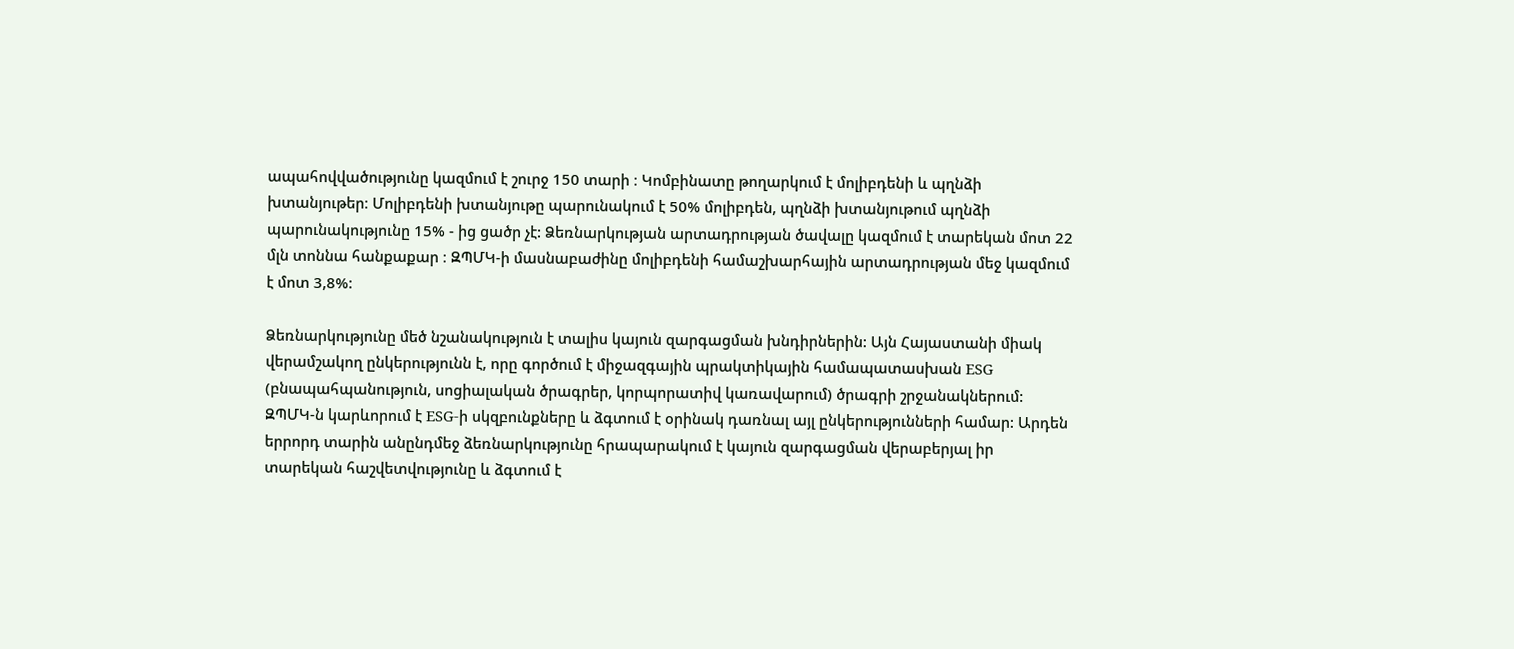ապահովվածությունը կազմում է շուրջ 150 տարի ։ Կոմբինատը թողարկում է մոլիբդենի և պղնձի խտանյութեր։ Մոլիբդենի խտանյութը պարունակում է 50% մոլիբդեն, պղնձի խտանյութում պղնձի պարունակությունը 15% - ից ցածր չէ: Ձեռնարկության արտադրության ծավալը կազմում է տարեկան մոտ 22 մլն տոննա հանքաքար ։ ԶՊՄԿ-ի մասնաբաժինը մոլիբդենի համաշխարհային արտադրության մեջ կազմում է մոտ 3,8%:

Ձեռնարկությունը մեծ նշանակություն է տալիս կայուն զարգացման խնդիրներին: Այն Հայաստանի միակ վերամշակող ընկերությունն է, որը գործում է միջազգային պրակտիկային համապատասխան ESG (բնապահպանություն, սոցիալական ծրագրեր, կորպորատիվ կառավարում) ծրագրի շրջանակներում: ԶՊՄԿ-ն կարևորում է ESG-ի սկզբունքները և ձգտում է օրինակ դառնալ այլ ընկերությունների համար: Արդեն երրորդ տարին անընդմեջ ձեռնարկությունը հրապարակում է կայուն զարգացման վերաբերյալ իր տարեկան հաշվետվությունը և ձգտում է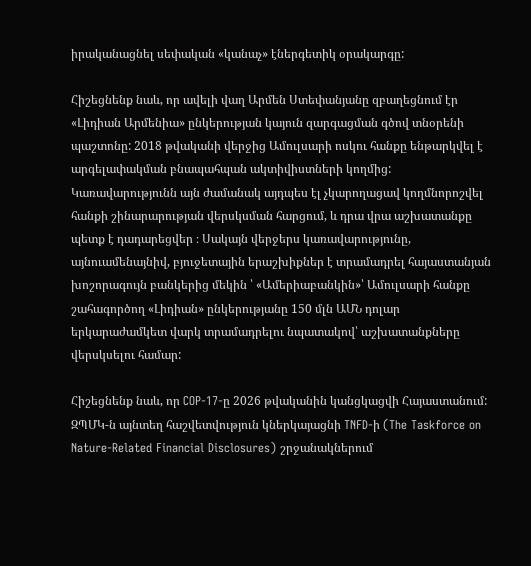իրականացնել սեփական «կանաչ» էներգետիկ օրակարգը:

Հիշեցնենք նաև, որ ավելի վաղ Արմեն Ստեփանյանը զբաղեցնում էր «Լիդիան Արմենիա» ընկերության կայուն զարգացման գծով տնօրենի պաշտոնը: 2018 թվականի վերջից Ամուլսարի ոսկու հանքը ենթարկվել է արգելափակման բնապահպան ակտիվիստների կողմից: Կառավարությունն այն ժամանակ այդպես էլ չկարողացավ կողմնորոշվել հանքի շինարարության վերսկսման հարցում, և դրա վրա աշխատանքը պետք է դադարեցվեր ։ Սակայն վերջերս կառավարությունը, այնուամենայնիվ, բյուջետային երաշխիքներ է տրամադրել հայաստանյան խոշորագույն բանկերից մեկին ՝ «Ամերիաբանկին»՝ Ամուլսարի հանքը շահագործող «Լիդիան» ընկերությանը 150 մլն ԱՄՆ դոլար երկարաժամկետ վարկ տրամադրելու նպատակով՝ աշխատանքները վերսկսելու համար:

Հիշեցնենք նաև, որ COP-17-ը 2026 թվականին կանցկացվի Հայաստանում: ԶՊՄԿ-ն այնտեղ հաշվետվություն կներկայացնի TNFD-ի (The Taskforce on Nature-Related Financial Disclosures) շրջանակներում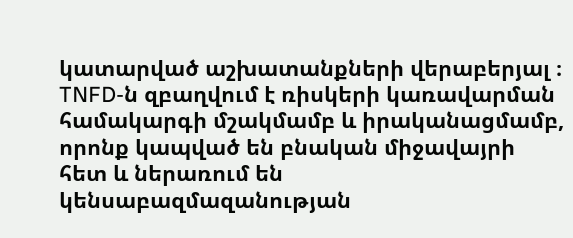կատարված աշխատանքների վերաբերյալ ։ TNFD-ն զբաղվում է ռիսկերի կառավարման համակարգի մշակմամբ և իրականացմամբ, որոնք կապված են բնական միջավայրի հետ և ներառում են կենսաբազմազանության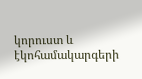կորուստ և էկոհամակարգերի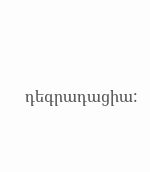դեգրադացիա: